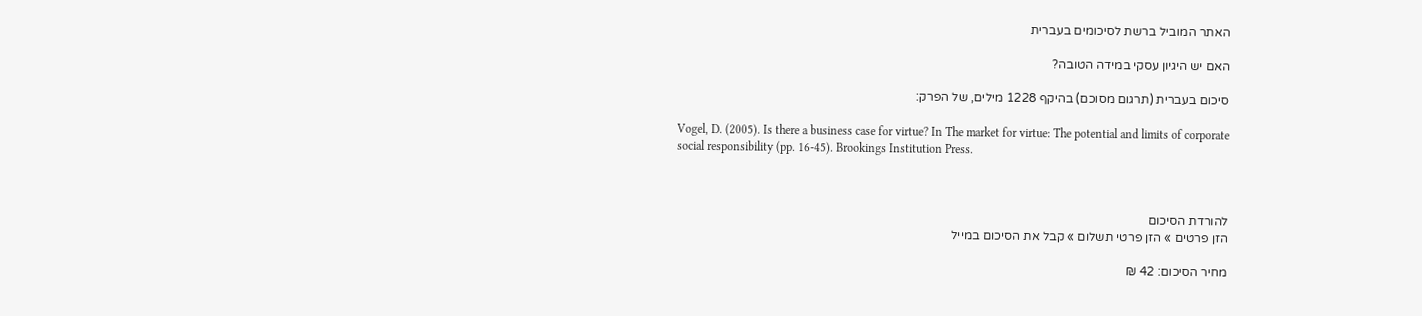האתר המוביל ברשת לסיכומים בעברית

האם יש היגיון עסקי במידה הטובה?

סיכום בעברית (תרגום מסוכם) בהיקף 1228 מילים, של הפרק:

Vogel, D. (2005). Is there a business case for virtue? In The market for virtue: The potential and limits of corporate social responsibility (pp. 16-45). Brookings Institution Press.



להורדת הסיכום
הזן פרטים » הזן פרטי תשלום » קבל את הסיכום במייל

מחיר הסיכום: 42 ₪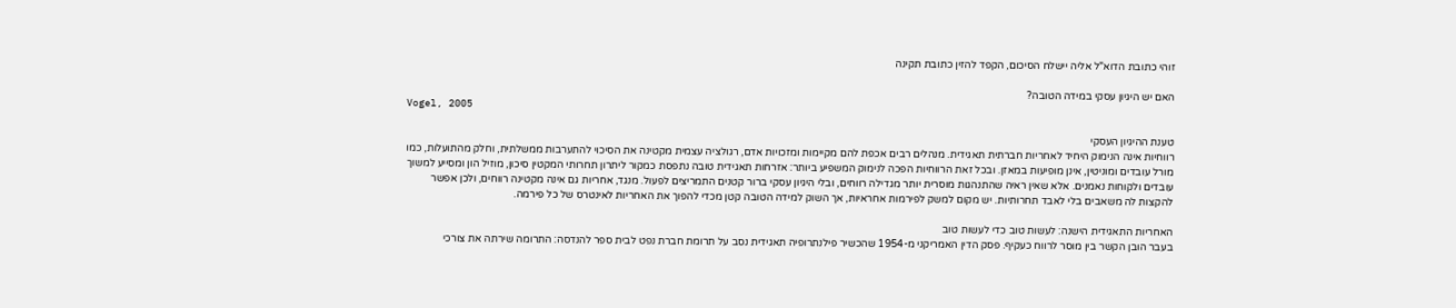זוהי כתובת הדוא"ל אליה יישלח הסיכום, הקפד להזין כתובת תקינה

האם יש היגיון עסקי במידה הטובה?
Vogel, 2005

טענת ההיגיון העסקי
רווחיות אינה הנימוק היחיד לאחריות חברתית תאגידית. מנהלים רבים אכפת להם מקיימות ומזכויות אדם, רגולציה עצמית מקטינה את הסיכוי להתערבות ממשלתית, וחלק מהתועלות, כמו מורל עובדים ומוניטין, אינן מופיעות במאזן. ובכל זאת הרווחיות הפכה לנימוק המשפיע ביותר: אזרחות תאגידית טובה נתפסת כמקור ליתרון תחרותי המקטין סיכון, מוזיל הון ומסייע למשוך עובדים ולקוחות נאמנים. אלא שאין ראיה שהתנהגות מוסרית יותר מגדילה רווחים, ובלי היגיון עסקי ברור קטנים התמריצים לפעול. מנגד, אחריות גם אינה מקטינה רווחים, ולכן אפשר להקצות לה משאבים בלי לאבד תחרותיות. יש מקום למשק לפירמות אחראיות, אך השוק למידה הטובה קטן מכדי להפוך את האחריות לאינטרס של כל פירמה.

האחריות התאגידית הישנה: לעשות טוב כדי לעשות טוב
בעבר הובן הקשר בין מוסר לרווח כעקיף. פסק הדין האמריקני מ-1954 שהכשיר פילנתרופיה תאגידית נסב על תרומת חברת נפט לבית ספר להנדסה: התרומה שירתה את צורכי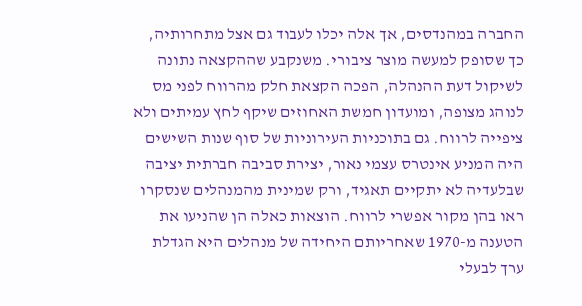החברה במהנדסים, אך אלה יכלו לעבוד גם אצל מתחרותיה, כך שסופק למעשה מוצר ציבורי. משנקבע שההקצאה נתונה לשיקול דעת ההנהלה, הפכה הקצאת חלק מהרווח לפני מס לנוהג מצופה, ומועדון חמשת האחוזים שיקף לחץ עמיתים ולא ציפייה לרווח. גם בתוכניות העירוניות של סוף שנות השישים היה המניע אינטרס עצמי נאור, יצירת סביבה חברתית יציבה שבלעדיה לא יתקיים תאגיד, ורק שמינית מהמנהלים שנסקרו ראו בהן מקור אפשרי לרווח. הוצאות כאלה הן שהניעו את הטענה מ-1970 שאחריותם היחידה של מנהלים היא הגדלת ערך לבעלי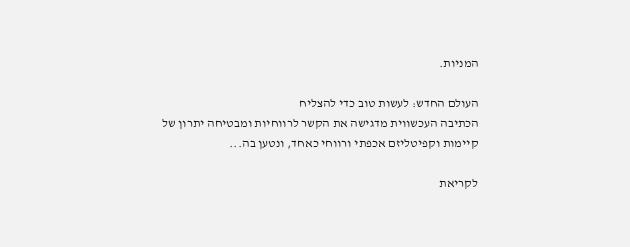המניות.

העולם החדש: לעשות טוב כדי להצליח
הכתיבה העכשווית מדגישה את הקשר לרווחיות ומבטיחה יתרון של קיימות וקפיטליזם אכפתי ורווחי כאחד, ונטען בה...

לקריאת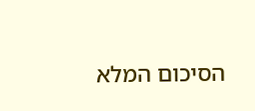הסיכום המלא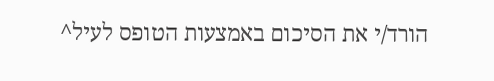הורד/י את הסיכום באמצעות הטופס לעיל^